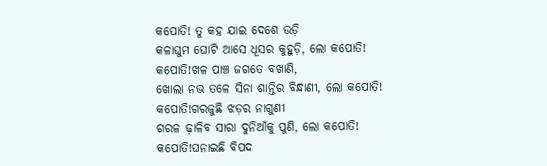କପୋତି! ତୁ କହ ଯାଇ ଦେଶେ ଉଡ଼ି
କଳାଘୁମ ଘୋଟି ଆସେ ଧୂସର କୁହୁଡ଼ି, ଲୋ କପୋତି!
କପୋତି!ଖଳ ପାଞ୍ଚ ଜଗତେ ବଖାଣି,
ଖୋଲା ନଭ ତଳେ ସିନା ଶାନ୍ତିର ବିନ୍ଧାଣୀ, ଲୋ କପୋତି!
କପୋତି!ଗରଜୁଛି ଝଡ଼ର ନାଗୁଣୀ
ଗରଳ ଢ଼ାଳିବ ସାରା ଦୁନିଆଁକୁ ପୁଣି, ଲୋ କପୋତି!
କପୋତି!ଘନାଇଛି ବିପଦ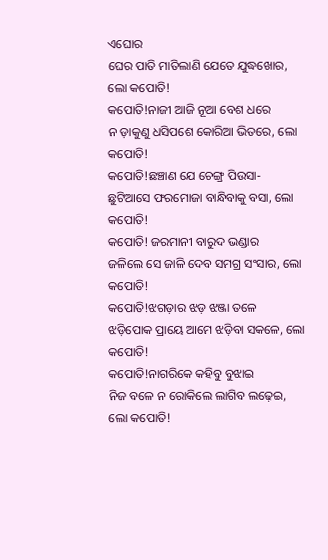ଏଘୋର
ଘେର ପାତି ମାତିଲାଣି ଯେତେ ଯୁଦ୍ଧଖୋର, ଲୋ କପୋତି!
କପୋତି!ନାଜୀ ଆଜି ନୂଆ ବେଶ ଧରେ
ନ ଡ଼ାକୁଣୁ ଧସିପଶେ କୋରିଆ ଭିତରେ, ଲୋ କପୋତି!
କପୋତି!ଛଞ୍ଚାଣ ଯେ ଚେଙ୍ଗ୍ର ପିଉସା-
ଛୁଟିଆସେ ଫରମୋଜା ବାନ୍ଧିବାକୁ ବସା, ଲୋ କପୋତି!
କପୋତି! ଜରମାନୀ ବାରୁଦ ଭଣ୍ଡାର
ଜଳିଲେ ସେ ଜାଳି ଦେବ ସମଗ୍ର ସଂସାର, ଲୋ କପୋତି!
କପୋତି!ଝଗଡ଼ାର ଝଡ଼ ଝଞ୍ଜା ତଳେ
ଝଡ଼ିପୋକ ପ୍ରାୟେ ଆମେ ଝଡ଼ିବା ସକଳେ, ଲୋ କପୋତି!
କପୋତି!ନାଗରିକେ କହିବୁ ବୁଝାଇ
ନିଜ ବଳେ ନ ରୋକିଲେ ଲାଗିବ ଲଢ଼େଇ, ଲୋ କପୋତି!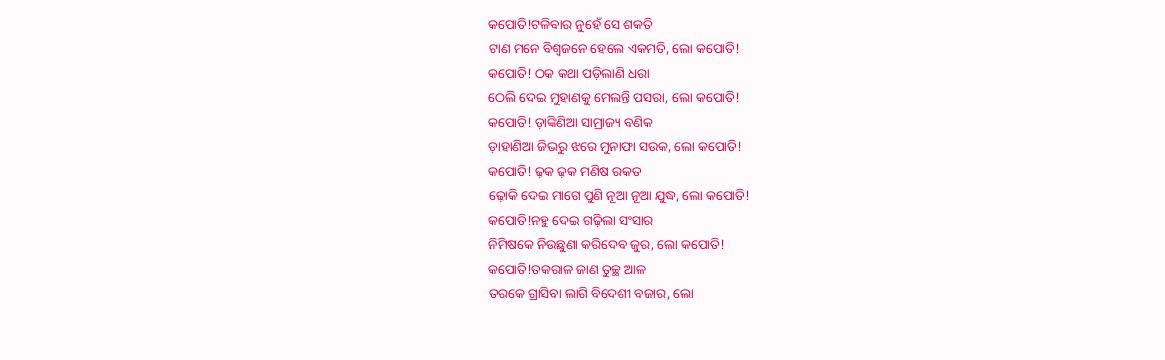କପୋତି!ଟଳିବାର ନୁହେଁ ସେ ଶକତି
ଟାଣ ମନେ ବିଶ୍ବଜନେ ହେଲେ ଏକମତି, ଲୋ କପୋତି!
କପୋତି! ଠକ କଥା ପଡ଼ିଲାଣି ଧରା
ଠେଲି ଦେଇ ମୁହାଣକୁ ମେଲନ୍ତି ପସରା, ଲୋ କପୋତି!
କପୋତି! ଡ଼ାଙ୍କିଣିଆ ସାମ୍ରାଜ୍ୟ ବଣିକ
ଡ଼ାହାଣିଆ ଜିଭରୁ ଝରେ ମୁନାଫା ସଉକ, ଲୋ କପୋତି!
କପୋତି! ଢ଼କ ଢ଼କ ମଣିଷ ରକତ
ଢ଼ୋକି ଦେଇ ମାଗେ ପୁଣି ନୂଆ ନୂଆ ଯୁଦ୍ଧ, ଲୋ କପୋତି!
କପୋତି!ନହୁ ଦେଇ ଗଢ଼ିଲା ସଂସାର
ନିମିଷକେ ନିଉଛୁଣା କରିଦେବ ଜୁର, ଲୋ କପୋତି!
କପୋତି!ତକରାଳ ଜାଣ ତୁଚ୍ଛ ଆଳ
ତରକେ ଗ୍ରାସିବା ଲାଗି ବିଦେଶୀ ବଜାର, ଲୋ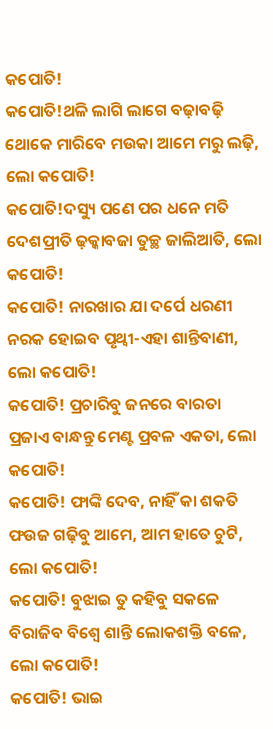କପୋତି!
କପୋତି!ଥଳି ଲାଗି ଲାଗେ ବଢ଼ାବଢ଼ି
ଥୋକେ ମାରିବେ ମଉକା ଆମେ ମରୁ ଲଢ଼ି, ଲୋ କପୋତି!
କପୋତି!ଦସ୍ୟୁ ପଣେ ପର ଧନେ ମତି
ଦେଶପ୍ରୀତି ଢ଼କ୍କାବଜା ତୁଚ୍ଛ ଜାଲିଆତି, ଲୋ କପୋତି!
କପୋତି! ନାରଖାର ଯା ଦର୍ପେ ଧରଣୀ
ନରକ ହୋଇବ ପୃଥ୍ବୀ-ଏହା ଶାନ୍ତିବାଣୀ, ଲୋ କପୋତି!
କପୋତି! ପ୍ରଚାରିବୁ ଜନରେ ବାରତା
ପ୍ରଜାଏ ବାନ୍ଧନ୍ତୁ ମେଣ୍ଟ ପ୍ରବଳ ଏକତା, ଲୋ କପୋତି!
କପୋତି! ଫାଙ୍କି ଦେବ, ନାହିଁ କା ଶକତି
ଫଉଜ ଗଢ଼ିବୁ ଆମେ, ଆମ ହାତେ ଚୁଟି, ଲୋ କପୋତି!
କପୋତି! ବୁଝାଇ ତୁ କହିବୁ ସକଳେ
ବିରାଜିବ ବିଶ୍ବେ ଶାନ୍ତି ଲୋକଶକ୍ତି ବଳେ, ଲୋ କପୋତି!
କପୋତି! ଭାଇ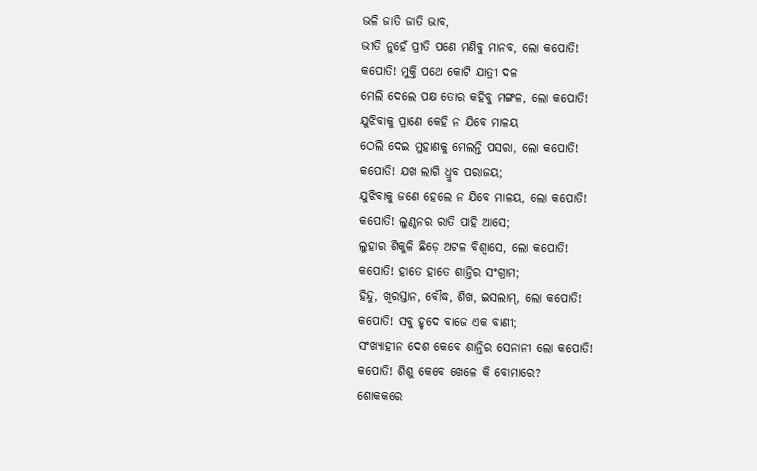ଭଳି ଜାତି ଜାତି ଭାବ,
ଭୀତି ନୁହେଁ ପ୍ରୀତି ପଣେ ମଣିବୁ ମାନବ, ଲୋ କପୋତି!
କପୋତି! ମୁକ୍ତି ପଥେ କୋଟି ଯାତ୍ରୀ ଦଳ
ମେଲି ଦେଲେ ପକ୍ଷ ତୋର କହିବୁ ମଙ୍ଗଳ, ଲୋ କପୋତି!
ଯୁଝିବାକୁ ପ୍ରାଣେ କେହି ନ ଯିବେ ମାଳୟ
ଠେଲି ଦେଇ ମୁହାଣକୁ ମେଲନ୍ତି ପସରା, ଲୋ କପୋତି!
କପୋତି! ଯଖ ଲାଗି ଧ୍ରୁବ ପରାଜୟ;
ଯୁଝିବାକୁ ଜଣେ ହେଲେ ନ ଯିବେ ମାଳୟ, ଲୋ କପୋତି!
କପୋତି! ଲୁଣ୍ଠନର ରାତି ପାହି ଆସେ;
ଲୁହାର ଶିକୁଳି ଛିଡ଼େ ଅଟଳ ବିଶ୍ବାସେ, ଲୋ କପୋତି!
କପୋତି! ହାତେ ହାତେ ଶାନ୍ତିର ସଂଗ୍ରାମ;
ହିନ୍ଦୁ, ଖିରସ୍ତାନ, ବୌଦ୍ଧ, ଶିଖ, ଇସଲାମ୍, ଲୋ କପୋତି!
କପୋତି! ସବୁ ହୃଦେ ବାଜେ ଏକ ବାଣୀ;
ସଂଖ୍ୟାହୀନ ଦେଶ କେବେ ଶାନ୍ତିର ସେନାନୀ ଲୋ କପୋତି!
କପୋତି! ଶିଶୁ କେବେ ଖେଳେ କି ବୋମାରେ?
ଶୋକକରେ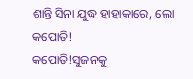ଶାନ୍ତି ସିନା ଯୁଦ୍ଧ ହାହାକାରେ, ଲୋ କପୋତି!
କପୋତି!ସୁଜନକୁ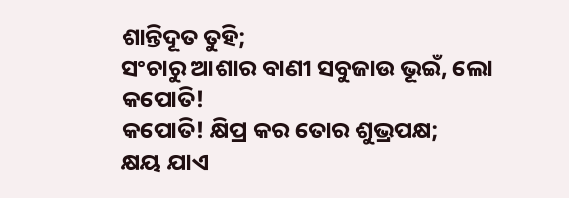ଶାନ୍ତିଦୂତ ତୁହି;
ସଂଚାରୁ ଆଶାର ବାଣୀ ସବୁଜାଉ ଭୂଇଁ, ଲୋ କପୋତି!
କପୋତି! କ୍ଷିପ୍ର କର ତୋର ଶୁଭ୍ରପକ୍ଷ;
କ୍ଷୟ ଯାଏ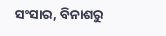ସଂସାର, ବିନାଶରୁ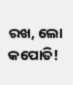ରଖ, ଲୋ କପୋତି!